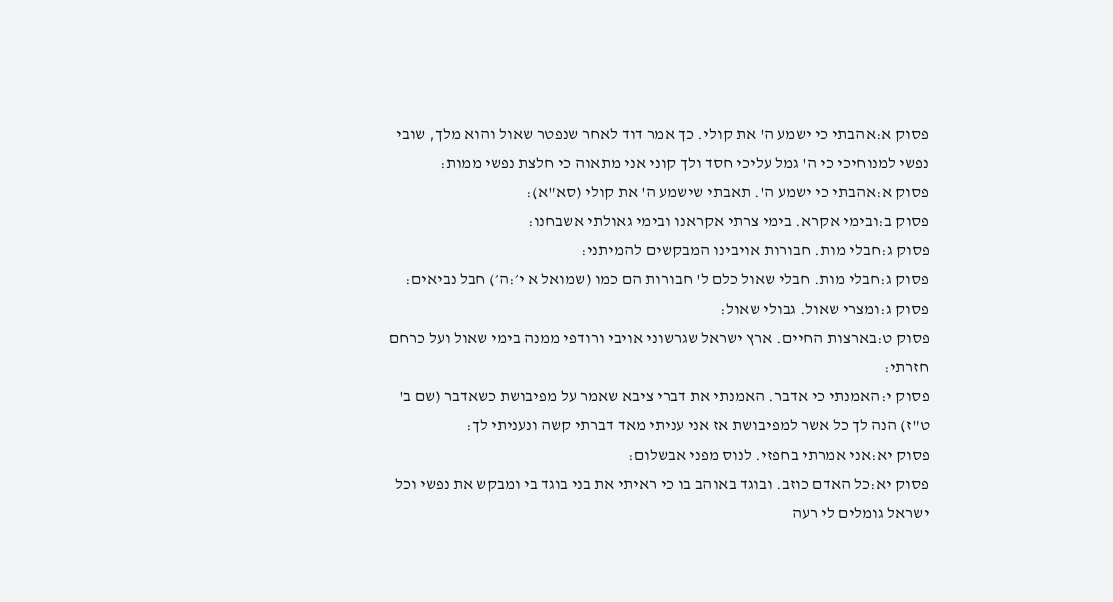פסוק א:אהבתי כי ישמע ה' את קולי. כך אמר דוד לאחר שנפטר שאול והוא מלך, שובי נפשי למנוחיכי כי ה' גמל עליכי חסד ולך קוני אני מתאוה כי חלצת נפשי ממות:
פסוק א:אהבתי כי ישמע ה'. תאבתי שישמע ה' את קולי (סא"א):
פסוק ב:ובימי אקרא. בימי צרתי אקראנו ובימי גאולתי אשבחנו:
פסוק ג:חבלי מות. חבורות אויבינו המבקשים להמיתני:
פסוק ג:חבלי מות. חבלי שאול כלם ל' חבורות הם כמו (שמואל א י׳:ה׳) חבל נביאים:
פסוק ג:ומצרי שאול. גבולי שאול:
פסוק ט:בארצות החיים. ארץ ישראל שגרשוני אויבי ורודפי ממנה בימי שאול ועל כרחם חזרתי:
פסוק י:האמנתי כי אדבר. האמנתי את דברי ציבא שאמר על מפיבושת כשאדבר (שם ב' ט"ז) הנה לך כל אשר למפיבושת אז אני עניתי מאד דברתי קשה ונעניתי לך:
פסוק יא:אני אמרתי בחפזי. לנוס מפני אבשלום:
פסוק יא:כל האדם כוזב. ובוגד באוהב בו כי ראיתי את בני בוגד בי ומבקש את נפשי וכל ישראל גומלים לי רעה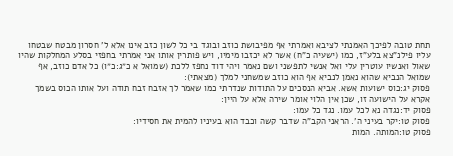תחת טובה לפיכך האמנתי לציבא ואמרתי אף מפיבושת כוזב ובוגד בי כל לשון כזב אינו אלא ל' חסרון מבטח שבטחו עליו פילנ"צא בלע"ז, כמו (ישעיה כ"ח) אשר לא יכזבו מימיו, ויש פותרין אותו אני אמרתי בחפזי בסלע המחלקות שהיו שאול ואנשיו עוטרין עלי ואל אנשי לתפשני ושם נאמר ויהי דוד נחפז ללכת (שמואל א כ״ג:כ״ו) כל אדם כוזב, אף שמואל הנביא שהוא נאמן לנביא אף הוא כוזב שמשחני למלך (מצאתי):
פסוק יג:כוס ישועות אשא. אביא הנסכים על התודות שנדרתי כמו שאמר לך אזבח זבח תודה ועל אותו הכוס בשמך אקרא על הישועה זו, שכן אין הלוי אומר שירה אלא על היין:
פסוק יד:נגדה נא לכל עמו. נגד כל עמו:
פסוק טו:יקר בעיני ה'. הראני הקב"ה שדבר קשה וכבד הוא בעיניו להמית את חסידיו:
פסוק טו:המותה. המות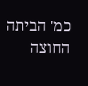כמ' הביתה החוצה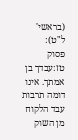(בראשי' ל"ט):
פסוק טז:עבדך בן אמתך. אינו דומה תרבות עבד הלקוח מן השוק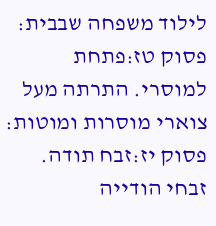לילוד משפחה שבבית:
פסוק טז:פתחת למוסרי. התרתה מעל צוארי מוסרות ומוטות:
פסוק יז:זבח תודה. זבחי הודייה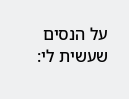על הנסים שעשית לי: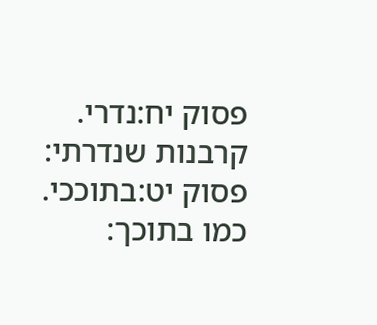פסוק יח:נדרי. קרבנות שנדרתי:
פסוק יט:בתוככי. כמו בתוכך: